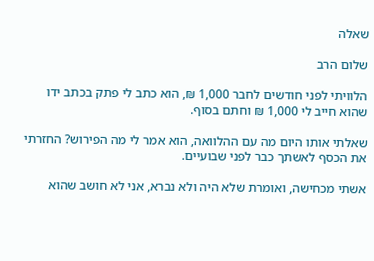שאלה

שלום הרב

הלוויתי לפני חודשים לחבר 1,000 ₪, הוא כתב לי פתק בכתב ידו שהוא חייב לי 1,000 ₪ וחתם בסוף.

שאלתי אותו היום מה עם ההלוואה, הוא אמר לי מה הפירוש? החזרתי את הכסף לאשתך כבר לפני שבועיים.

אשתי מכחישה, ואומרת שלא היה ולא נברא, אני לא חושב שהוא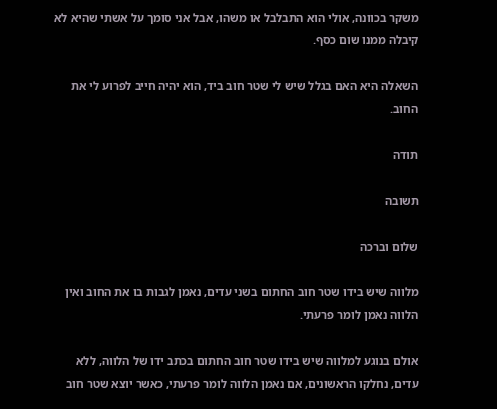משקר בכוונה, אולי הוא התבלבל או משהו, אבל אני סומך על אשתי שהיא לא קיבלה ממנו שום כסף.

השאלה היא האם בגלל שיש לי שטר חוב ביד, הוא יהיה חייב לפרוע לי את החוב.

תודה

תשובה

שלום וברכה

מלווה שיש בידו שטר חוב החתום בשני עדים, נאמן לגבות בו את החוב ואין הלווה נאמן לומר פרעתי.

אולם בנוגע למלווה שיש בידו שטר חוב החתום בכתב ידו של הלווה, ללא עדים, נחלקו הראשונים, אם נאמן הלווה לומר פרעתי, כאשר יוצא שטר חוב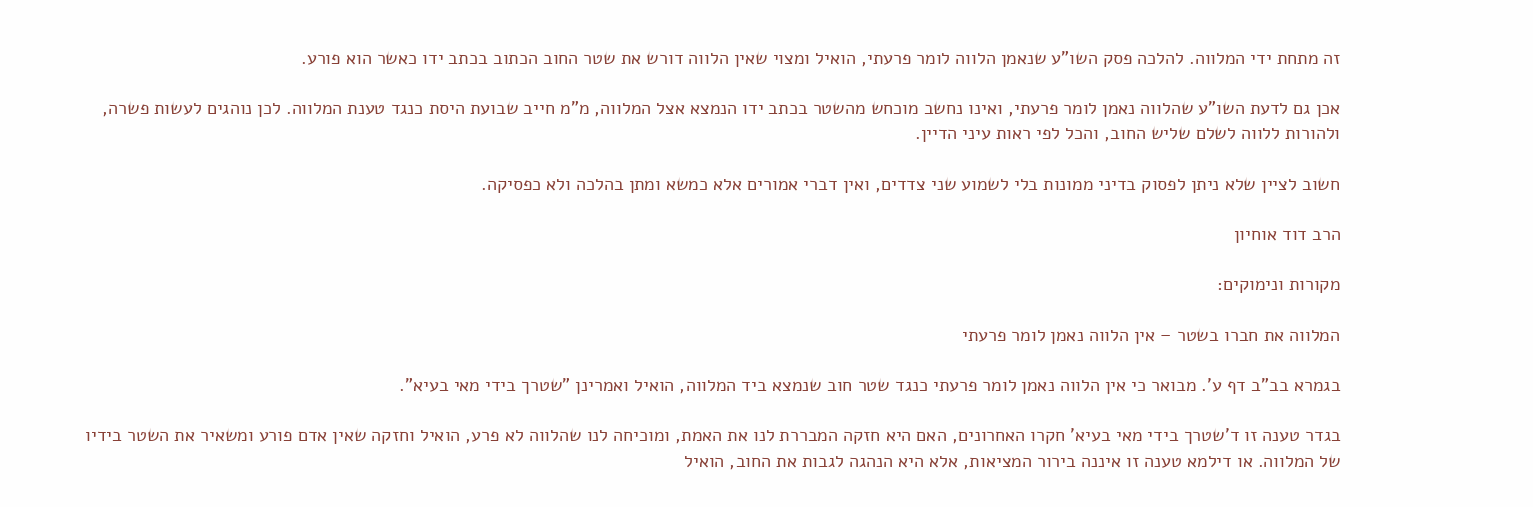זה מתחת ידי המלווה. להלכה פסק השו"ע שנאמן הלווה לומר פרעתי, הואיל ומצוי שאין הלווה דורש את שטר החוב הכתוב בכתב ידו כאשר הוא פורע.

אכן גם לדעת השו"ע שהלווה נאמן לומר פרעתי, ואינו נחשב מוכחש מהשטר בכתב ידו הנמצא אצל המלווה, מ"מ חייב שבועת היסת כנגד טענת המלווה. לכן נוהגים לעשות פשרה, ולהורות ללווה לשלם שליש החוב, והכל לפי ראות עיני הדיין.

חשוב לציין שלא ניתן לפסוק בדיני ממונות בלי לשמוע שני צדדים, ואין דברי אמורים אלא כמשא ומתן בהלכה ולא כפסיקה.

הרב דוד אוחיון

מקורות ונימוקים:

המלווה את חברו בשטר – אין הלווה נאמן לומר פרעתי

בגמרא בב"ב דף ע'. מבואר כי אין הלווה נאמן לומר פרעתי כנגד שטר חוב שנמצא ביד המלווה, הואיל ואמרינן "שטרך בידי מאי בעיא".

בגדר טענה זו ד'שטרך בידי מאי בעיא' חקרו האחרונים, האם היא חזקה המבררת לנו את האמת, ומוכיחה לנו שהלווה לא פרע, הואיל וחזקה שאין אדם פורע ומשאיר את השטר בידיו של המלווה. או דילמא טענה זו איננה בירור המציאות, אלא היא הנהגה לגבות את החוב, הואיל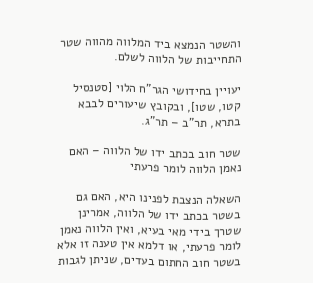והשטר הנמצא ביד המלווה מהווה שטר התחייבות של הלווה לשלם.

יעויין בחידושי הגר"ח הלוי [סטנסיל קטו, שטו], ובקובץ שיעורים לבבא בתרא, תר"ב – תר"ג.

שטר חוב בכתב ידו של הלווה – האם נאמן הלווה לומר פרעתי

השאלה הנצבת לפנינו היא, האם גם בשטר בכתב ידו של הלווה, אמרינן שטרך בידי מאי בעיא, ואין הלווה נאמן לומר פרעתי, או דלמא אין טענה זו אלא בשטר חוב החתום בעדים, שניתן לגבות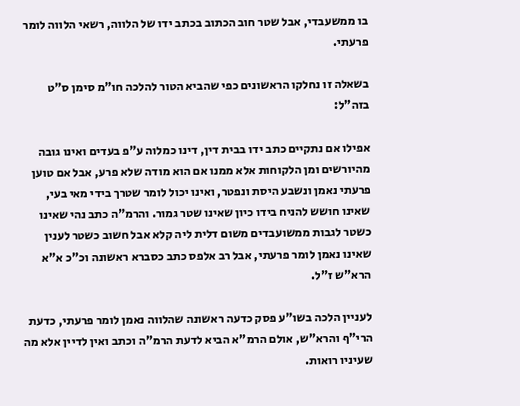בו ממשעבדי, אבל שטר חוב הכתוב בכתב ידו של הלווה, רשאי הלווה לומר פרעתי.

בשאלה זו נחלקו הראשונים כפי שהביא הטור להלכה חו"מ סימן ס"ט בזה"ל:

אפילו אם נתקיים כתב ידו בבית דין, דינו כמלוה ע"פ בעדים ואינו גובה מהיורשים ומן הלקוחות אלא ממנו אם הוא מודה שלא פרע, אבל אם טוען פרעתי נאמן ונשבע היסת ונפטר, ואינו יכול לומר שטרך בידי מאי בעי, שאינו חושש להניח בידו כיון שאינו שטר גמור. והרמ"ה כתב נהי שאינו כשטר לגבות ממשועבדים משום דלית ליה קלא אבל חשוב כשטר לענין שאינו נאמן לומר פרעתי, אבל רב אלפס כתב כסברא ראשונה וכ"כ א"א הרא"ש ז"ל.

לעניין הלכה בשו"ע פסק כדעה ראשונה שהלווה נאמן לומר פרעתי, כדעת הרי"ף והרא"ש, אולם הרמ"א הביא לדעת הרמ"ה וכתב ואין לדיין אלא מה שעיניו רואות.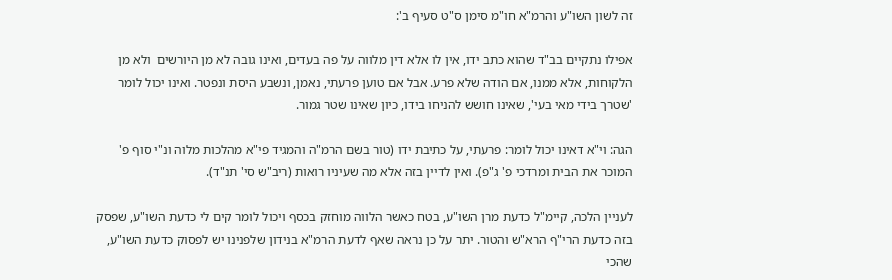זה לשון השו"ע והרמ"א חו"מ סימן ס"ט סעיף ב':

אפילו נתקיים בב"ד שהוא כתב ידו, אין לו אלא דין מלווה על פה בעדים, ואינו גובה לא מן היורשים  ולא מן הלקוחות, אלא ממנו, אם הודה שלא פרע. אבל אם טוען פרעתי, נאמן, ונשבע היסת ונפטר. ואינו יכול לומר 'שטרך בידי מאי בעי', שאינו חושש להניחו בידו, כיון שאינו שטר גמור.

הגה: וי"א דאינו יכול לומר: פרעתי, על כתיבת ידו (טור בשם הרמ"ה והמגיד פי"א מהלכות מלוה ונ"י סוף פ' המוכר את הבית ומרדכי פ' ג"פ). ואין לדיין בזה אלא מה שעיניו רואות (ריב"ש סי' תנ"ד).

לעניין הלכה, קיימ"ל כדעת מרן השו"ע, בטח כאשר הלווה מוחזק בכסף ויכול לומר קים לי כדעת השו"ע, שפסק בזה כדעת הרי"ף הרא"ש והטור. יתר על כן נראה שאף לדעת הרמ"א בנידון שלפנינו יש לפסוק כדעת השו"ע, שהכי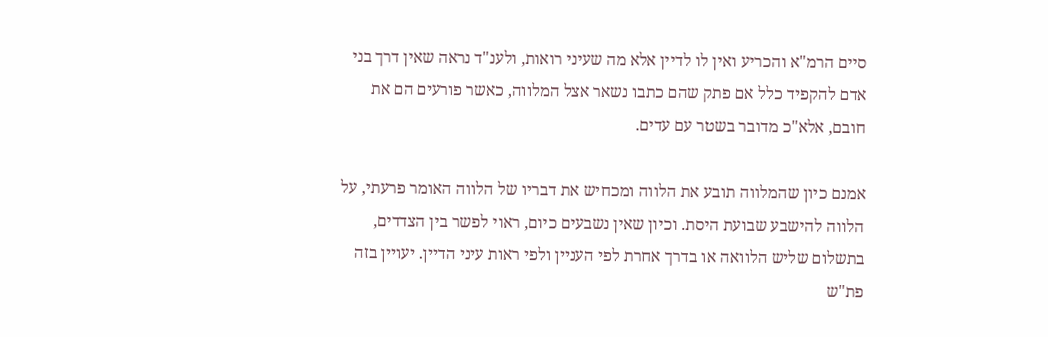סיים הרמ"א והכריע ואין לו לדיין אלא מה שעיני רואות, ולענ"ד נראה שאין דרך בני אדם להקפיד כלל אם פתק שהם כתבו נשאר אצל המלווה, כאשר פורעים הם את חובם, אלא"כ מדובר בשטר עם עדים.

אמנם כיון שהמלווה תובע את הלווה ומכחיש את דבריו של הלווה האומר פרעתי, על הלווה להישבע שבועת היסת. וכיון שאין נשבעים כיום, ראוי לפשר בין הצדדים, בתשלום שליש הלוואה או בדרך אחרת לפי העניין ולפי ראות עיני הדיין. יעויין בזה פת"ש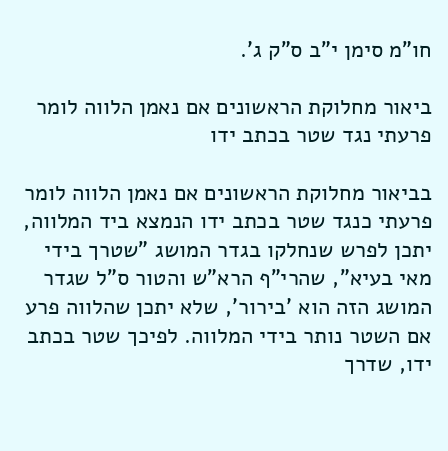חו"מ סימן י"ב ס"ק ג'.

ביאור מחלוקת הראשונים אם נאמן הלווה לומר פרעתי נגד שטר בכתב ידו

בביאור מחלוקת הראשונים אם נאמן הלווה לומר פרעתי כנגד שטר בכתב ידו הנמצא ביד המלווה, יתכן לפרש שנחלקו בגדר המושג "שטרך בידי מאי בעיא", שהרי"ף הרא"ש והטור ס"ל שגדר המושג הזה הוא 'בירור', שלא יתכן שהלווה פרע אם השטר נותר בידי המלווה. לפיכך שטר בכתב ידו, שדרך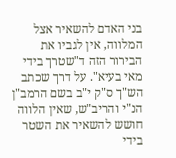בני האדם להשאיר אצל המלווה, אין לגביו את הבירור הזה ד"שטרך בידי מאי בעיא". על דרך שכתב הש"ך ס"ק י"ב בשם הרמב"ן הנ"י והריב"ש, שאין הלווה חושש להשאיר את השטר בידי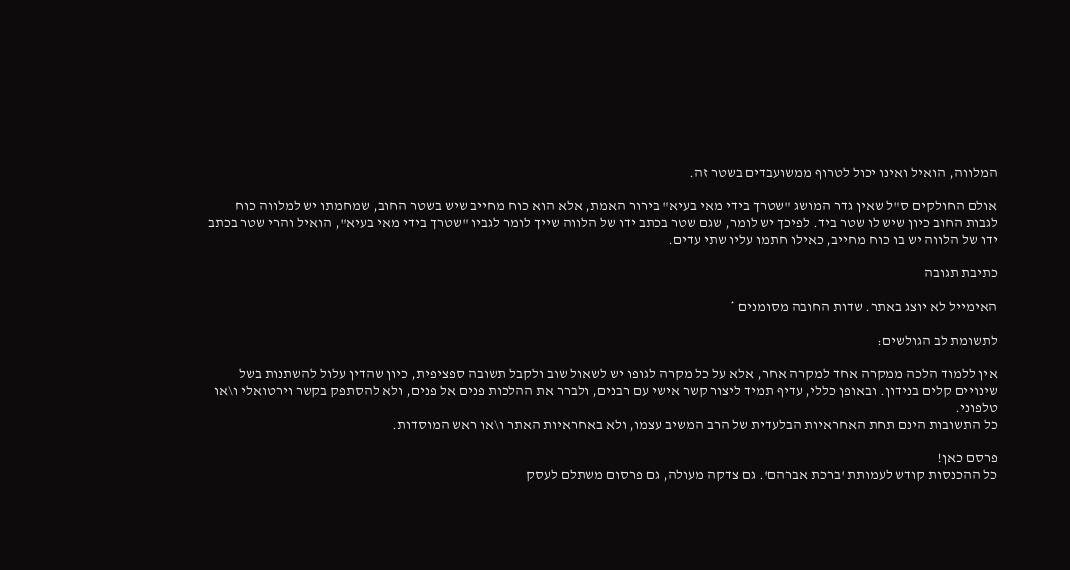המלווה, הואיל ואינו יכול לטרוף ממשועבדים בשטר זה.

אולם החולקים ס"ל שאין גדר המושג "שטרך בידי מאי בעיא" בירור האמת, אלא הוא כוח מחייב שיש בשטר החוב, שמחמתו יש למלווה כוח לגבות החוב כיון שיש לו שטר ביד. לפיכך יש לומר, שגם שטר בכתב ידו של הלווה שייך לומר לגביו "שטרך בידי מאי בעיא", הואיל והרי שטר בכתב ידו של הלווה יש בו כוח מחייב, כאילו חתמו עליו שתי עדים.

כתיבת תגובה

האימייל לא יוצג באתר. שדות החובה מסומנים *

לתשומת לב הגולשים:

אין ללמוד הלכה ממקרה אחד למקרה אחר, אלא על כל מקרה לגופו יש לשאול שוב ולקבל תשובה ספציפית, כיון שהדין עלול להשתנות בשל שינויים קלים בנידון. ובאופן כללי, עדיף תמיד ליצור קשר אישי עם רבנים, ולברר את ההלכות פנים אל פנים, ולא להסתפק בקשר וירטואלי ו\או טלפוני.
כל התשובות הינם תחת האחראיות הבלעדית של הרב המשיב עצמו, ולא באחראיות האתר ו\או ראש המוסדות.

פרסם כאן!
כל ההכנסות קודש לעמותת 'ברכת אברהם'. גם צדקה מעולה, גם פרסום משתלם לעסק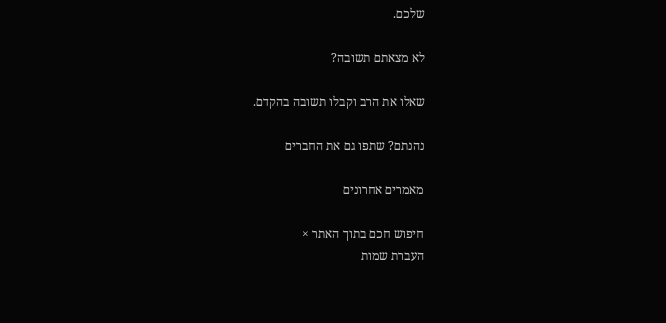שלכם.

לא מצאתם תשובה?

שאלו את הרב וקבלו תשובה בהקדם.

נהנתם? שתפו גם את החברים

מאמרים אחרונים

חיפוש חכם בתוך האתר ×
העברת שמות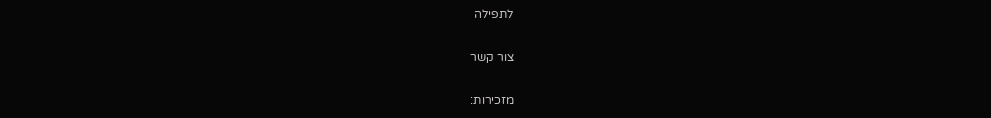לתפילה

צור קשר

מזכירות: